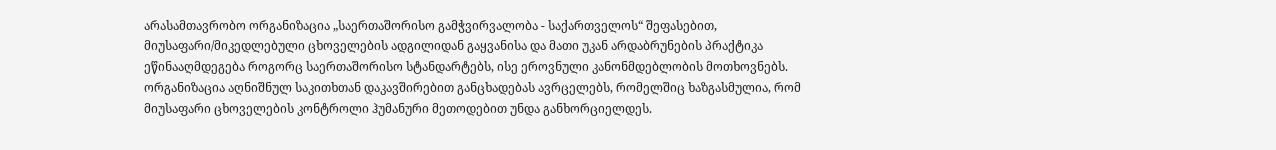არასამთავრობო ორგანიზაცია „საერთაშორისო გამჭვირვალობა - საქართველოს“ შეფასებით, მიუსაფარი/მიკედლებული ცხოველების ადგილიდან გაყვანისა და მათი უკან არდაბრუნების პრაქტიკა ეწინააღმდეგება როგორც საერთაშორისო სტანდარტებს, ისე ეროვნული კანონმდებლობის მოთხოვნებს.
ორგანიზაცია აღნიშნულ საკითხთან დაკავშირებით განცხადებას ავრცელებს, რომელშიც ხაზგასმულია, რომ მიუსაფარი ცხოველების კონტროლი ჰუმანური მეთოდებით უნდა განხორციელდეს.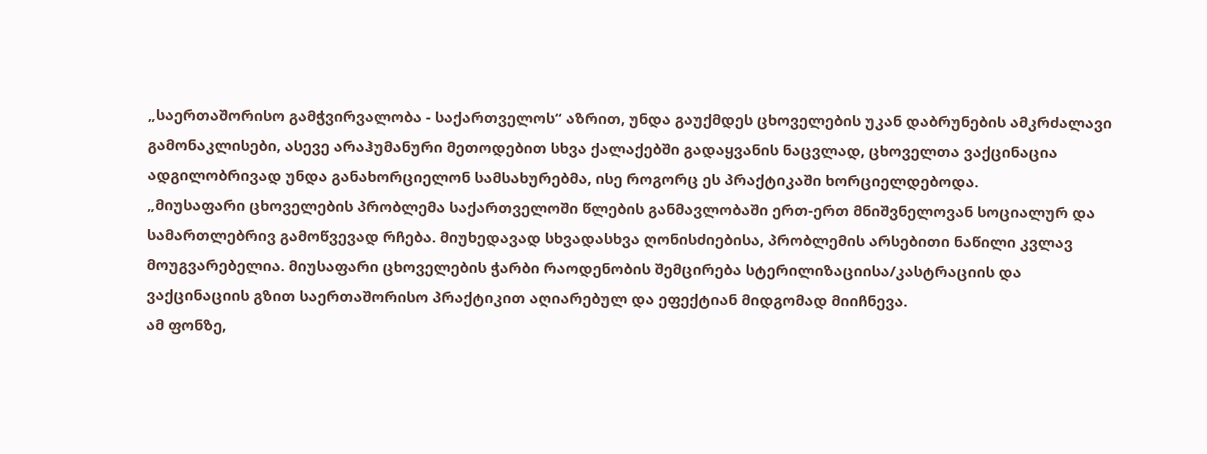„საერთაშორისო გამჭვირვალობა - საქართველოს“ აზრით, უნდა გაუქმდეს ცხოველების უკან დაბრუნების ამკრძალავი გამონაკლისები, ასევე არაჰუმანური მეთოდებით სხვა ქალაქებში გადაყვანის ნაცვლად, ცხოველთა ვაქცინაცია ადგილობრივად უნდა განახორციელონ სამსახურებმა, ისე როგორც ეს პრაქტიკაში ხორციელდებოდა.
„მიუსაფარი ცხოველების პრობლემა საქართველოში წლების განმავლობაში ერთ-ერთ მნიშვნელოვან სოციალურ და სამართლებრივ გამოწვევად რჩება. მიუხედავად სხვადასხვა ღონისძიებისა, პრობლემის არსებითი ნაწილი კვლავ მოუგვარებელია. მიუსაფარი ცხოველების ჭარბი რაოდენობის შემცირება სტერილიზაციისა/კასტრაციის და ვაქცინაციის გზით საერთაშორისო პრაქტიკით აღიარებულ და ეფექტიან მიდგომად მიიჩნევა.
ამ ფონზე,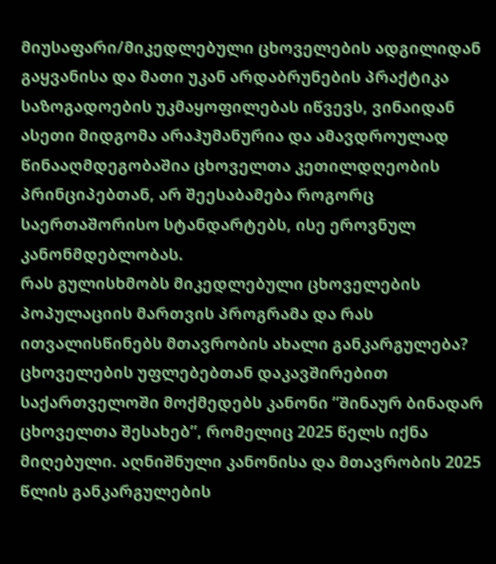მიუსაფარი/მიკედლებული ცხოველების ადგილიდან გაყვანისა და მათი უკან არდაბრუნების პრაქტიკა საზოგადოების უკმაყოფილებას იწვევს, ვინაიდან ასეთი მიდგომა არაჰუმანურია და ამავდროულად წინააღმდეგობაშია ცხოველთა კეთილდღეობის პრინციპებთან, არ შეესაბამება როგორც საერთაშორისო სტანდარტებს, ისე ეროვნულ კანონმდებლობას.
რას გულისხმობს მიკედლებული ცხოველების პოპულაციის მართვის პროგრამა და რას ითვალისწინებს მთავრობის ახალი განკარგულება?
ცხოველების უფლებებთან დაკავშირებით საქართველოში მოქმედებს კანონი ”შინაურ ბინადარ ცხოველთა შესახებ”, რომელიც 2025 წელს იქნა მიღებული. აღნიშნული კანონისა და მთავრობის 2025 წლის განკარგულების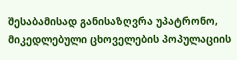შესაბამისად განისაზღვრა უპატრონო, მიკედლებული ცხოველების პოპულაციის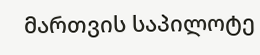მართვის საპილოტე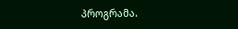პროგრამა.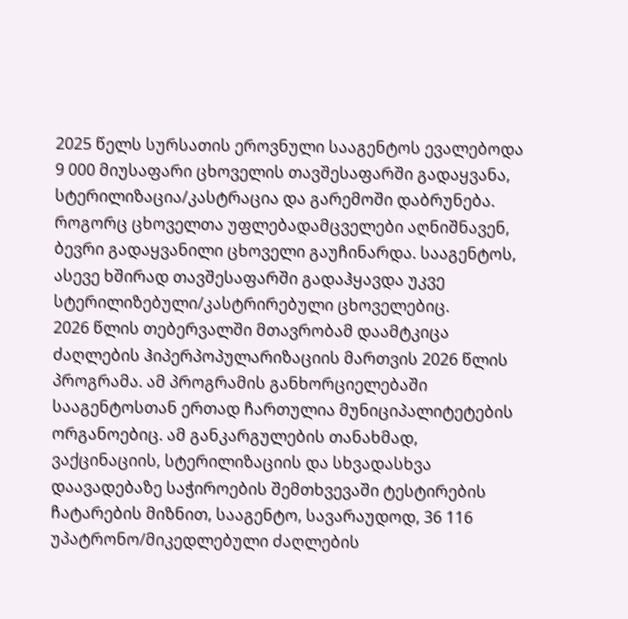2025 წელს სურსათის ეროვნული სააგენტოს ევალებოდა 9 000 მიუსაფარი ცხოველის თავშესაფარში გადაყვანა, სტერილიზაცია/კასტრაცია და გარემოში დაბრუნება. როგორც ცხოველთა უფლებადამცველები აღნიშნავენ, ბევრი გადაყვანილი ცხოველი გაუჩინარდა. სააგენტოს, ასევე ხშირად თავშესაფარში გადაჰყავდა უკვე სტერილიზებული/კასტრირებული ცხოველებიც.
2026 წლის თებერვალში მთავრობამ დაამტკიცა ძაღლების ჰიპერპოპულარიზაციის მართვის 2026 წლის პროგრამა. ამ პროგრამის განხორციელებაში სააგენტოსთან ერთად ჩართულია მუნიციპალიტეტების ორგანოებიც. ამ განკარგულების თანახმად, ვაქცინაციის, სტერილიზაციის და სხვადასხვა დაავადებაზე საჭიროების შემთხვევაში ტესტირების ჩატარების მიზნით, სააგენტო, სავარაუდოდ, 36 116 უპატრონო/მიკედლებული ძაღლების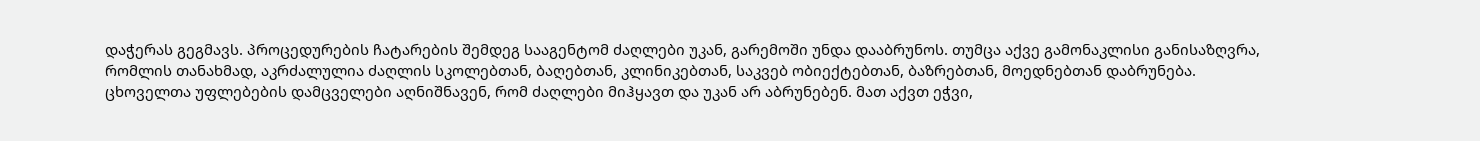დაჭერას გეგმავს. პროცედურების ჩატარების შემდეგ სააგენტომ ძაღლები უკან, გარემოში უნდა დააბრუნოს. თუმცა აქვე გამონაკლისი განისაზღვრა, რომლის თანახმად, აკრძალულია ძაღლის სკოლებთან, ბაღებთან, კლინიკებთან, საკვებ ობიექტებთან, ბაზრებთან, მოედნებთან დაბრუნება.
ცხოველთა უფლებების დამცველები აღნიშნავენ, რომ ძაღლები მიჰყავთ და უკან არ აბრუნებენ. მათ აქვთ ეჭვი,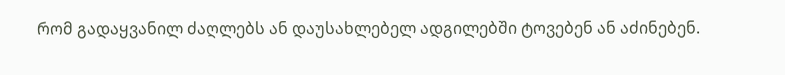რომ გადაყვანილ ძაღლებს ან დაუსახლებელ ადგილებში ტოვებენ ან აძინებენ.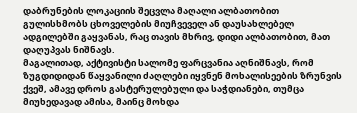დაბრუნების ლოკაციის შეცვლა მაღალი ალბათობით გულისხმობს ცხოველების მიუჩვეველ ან დაუსახლებელ ადგილებში გაყვანას, რაც თავის მხრივ, დიდი ალბათობით, მათ დაღუპვას ნიშნავს.
მაგალითად, აქტივისტი სალომე ფარცვანია აღნიშნავს, რომ ზუგდიდიდან წაყვანილი ძაღლები იყვნენ მოხალისეების ზრუნვის ქვეშ, ამავე დროს გასტერულებული და საჭდიანები, თუმცა მიუხედავად ამისა, მაინც მოხდა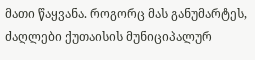მათი წაყვანა. როგორც მას განუმარტეს, ძაღლები ქუთაისის მუნიციპალურ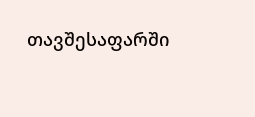თავშესაფარში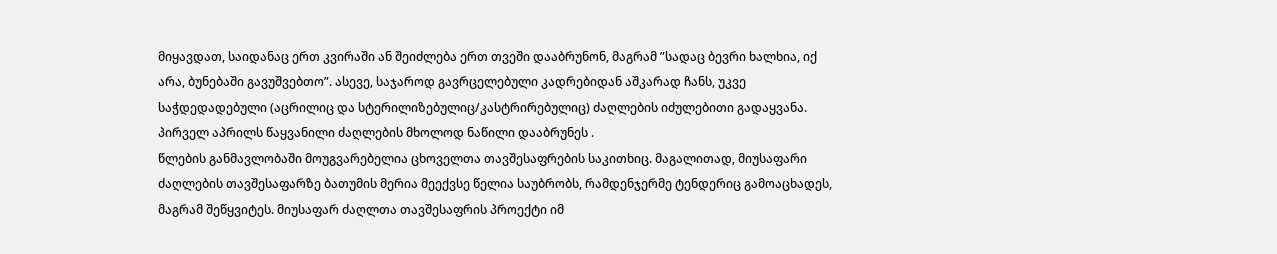მიყავდათ, საიდანაც ერთ კვირაში ან შეიძლება ერთ თვეში დააბრუნონ, მაგრამ ”სადაც ბევრი ხალხია, იქ არა, ბუნებაში გავუშვებთო”. ასევე, საჯაროდ გავრცელებული კადრებიდან აშკარად ჩანს, უკვე საჭდედადებული (აცრილიც და სტერილიზებულიც/კასტრირებულიც) ძაღლების იძულებითი გადაყვანა. პირველ აპრილს წაყვანილი ძაღლების მხოლოდ ნაწილი დააბრუნეს .
წლების განმავლობაში მოუგვარებელია ცხოველთა თავშესაფრების საკითხიც. მაგალითად, მიუსაფარი ძაღლების თავშესაფარზე ბათუმის მერია მეექვსე წელია საუბრობს, რამდენჯერმე ტენდერიც გამოაცხადეს, მაგრამ შეწყვიტეს. მიუსაფარ ძაღლთა თავშესაფრის პროექტი იმ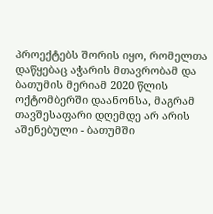პროექტებს შორის იყო, რომელთა დაწყებაც აჭარის მთავრობამ და ბათუმის მერიამ 2020 წლის ოქტომბერში დაანონსა, მაგრამ თავშესაფარი დღემდე არ არის აშენებული - ბათუმში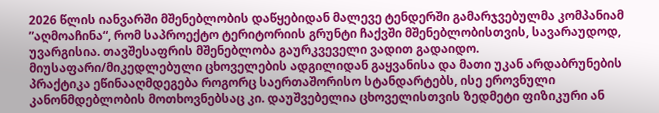2026 წლის იანვარში მშენებლობის დაწყებიდან მალევე ტენდერში გამარჯვებულმა კომპანიამ ”აღმოაჩინა“, რომ საპროექტო ტერიტორიის გრუნტი ჩაქვში მშენებლობისთვის, სავარაუდოდ, უვარგისია. თავშესაფრის მშენებლობა გაურკვეველი ვადით გადაიდო.
მიუსაფარი/მიკედლებული ცხოველების ადგილიდან გაყვანისა და მათი უკან არდაბრუნების პრაქტიკა ეწინააღმდეგება როგორც საერთაშორისო სტანდარტებს, ისე ეროვნული კანონმდებლობის მოთხოვნებსაც კი. დაუშვებელია ცხოველისთვის ზედმეტი ფიზიკური ან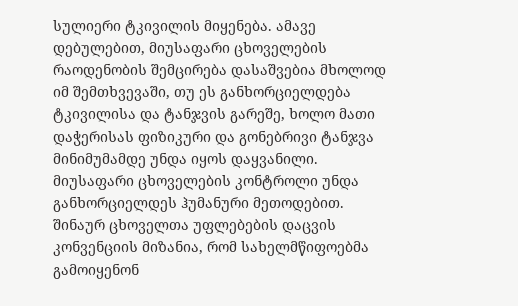სულიერი ტკივილის მიყენება. ამავე დებულებით, მიუსაფარი ცხოველების რაოდენობის შემცირება დასაშვებია მხოლოდ იმ შემთხვევაში, თუ ეს განხორციელდება ტკივილისა და ტანჯვის გარეშე, ხოლო მათი დაჭერისას ფიზიკური და გონებრივი ტანჯვა მინიმუმამდე უნდა იყოს დაყვანილი.
მიუსაფარი ცხოველების კონტროლი უნდა განხორციელდეს ჰუმანური მეთოდებით. შინაურ ცხოველთა უფლებების დაცვის კონვენციის მიზანია, რომ სახელმწიფოებმა გამოიყენონ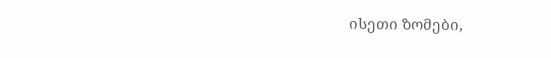ისეთი ზომები,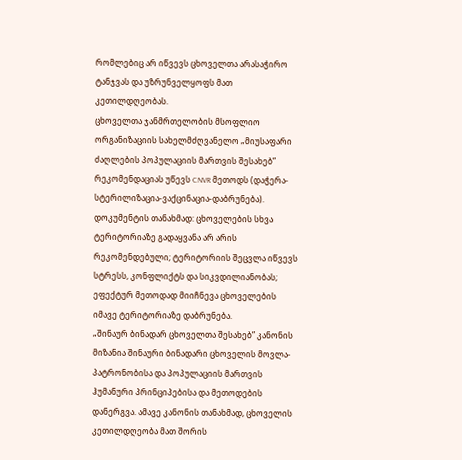რომლებიც არ იწვევს ცხოველთა არასაჭირო ტანჯვას და უზრუნველყოფს მათ კეთილდღეობას.
ცხოველთა ჯანმრთელობის მსოფლიო ორგანიზაციის სახელმძღვანელო „მიუსაფარი ძაღლების პოპულაციის მართვის შესახებ” რეკომენდაციას უწევს CNVR მეთოდს (დაჭერა-სტერილიზაცია-ვაქცინაცია-დაბრუნება). დოკუმენტის თანახმად: ცხოველების სხვა ტერიტორიაზე გადაყვანა არ არის რეკომენდებული; ტერიტორიის შეცვლა იწვევს სტრესს, კონფლიქტს და სიკვდილიანობას; ეფექტურ მეთოდად მიიჩნევა ცხოველების იმავე ტერიტორიაზე დაბრუნება.
„შინაურ ბინადარ ცხოველთა შესახებ” კანონის მიზანია შინაური ბინადარი ცხოველის მოვლა-პატრონობისა და პოპულაციის მართვის ჰუმანური პრინციპებისა და მეთოდების დანერგვა. ამავე კანონის თანახმად, ცხოველის კეთილდღეობა მათ შორის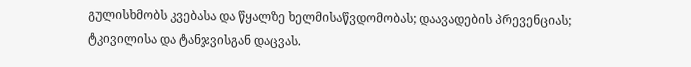გულისხმობს კვებასა და წყალზე ხელმისაწვდომობას; დაავადების პრევენციას; ტკივილისა და ტანჯვისგან დაცვას.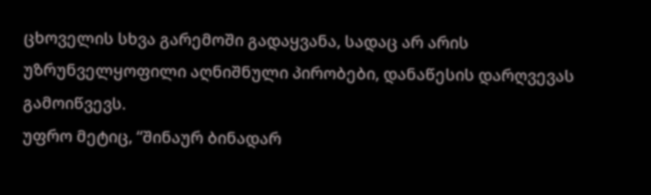ცხოველის სხვა გარემოში გადაყვანა, სადაც არ არის უზრუნველყოფილი აღნიშნული პირობები, დანაწესის დარღვევას გამოიწვევს.
უფრო მეტიც, “შინაურ ბინადარ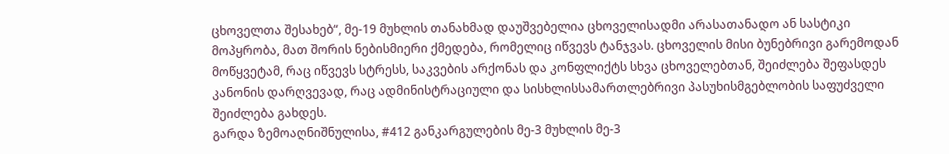ცხოველთა შესახებ“, მე-19 მუხლის თანახმად დაუშვებელია ცხოველისადმი არასათანადო ან სასტიკი მოპყრობა, მათ შორის ნებისმიერი ქმედება, რომელიც იწვევს ტანჯვას. ცხოველის მისი ბუნებრივი გარემოდან მოწყვეტამ, რაც იწვევს სტრესს, საკვების არქონას და კონფლიქტს სხვა ცხოველებთან, შეიძლება შეფასდეს კანონის დარღვევად, რაც ადმინისტრაციული და სისხლისსამართლებრივი პასუხისმგებლობის საფუძველი შეიძლება გახდეს.
გარდა ზემოაღნიშნულისა, #412 განკარგულების მე-3 მუხლის მე-3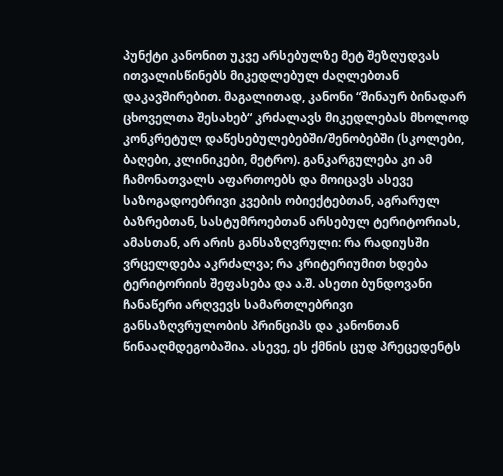პუნქტი კანონით უკვე არსებულზე მეტ შეზღუდვას ითვალისწინებს მიკედლებულ ძაღლებთან დაკავშირებით. მაგალითად, კანონი “შინაურ ბინადარ ცხოველთა შესახებ“ კრძალავს მიკედლებას მხოლოდ კონკრეტულ დაწესებულებებში/შენობებში (სკოლები, ბაღები, კლინიკები, მეტრო). განკარგულება კი ამ ჩამონათვალს აფართოებს და მოიცავს ასევე საზოგადოებრივი კვების ობიექტებთან, აგრარულ ბაზრებთან, სასტუმროებთან არსებულ ტერიტორიას, ამასთან, არ არის განსაზღვრული: რა რადიუსში ვრცელდება აკრძალვა; რა კრიტერიუმით ხდება ტერიტორიის შეფასება და ა.შ. ასეთი ბუნდოვანი ჩანაწერი არღვევს სამართლებრივი განსაზღვრულობის პრინციპს და კანონთან წინააღმდეგობაშია. ასევე, ეს ქმნის ცუდ პრეცედენტს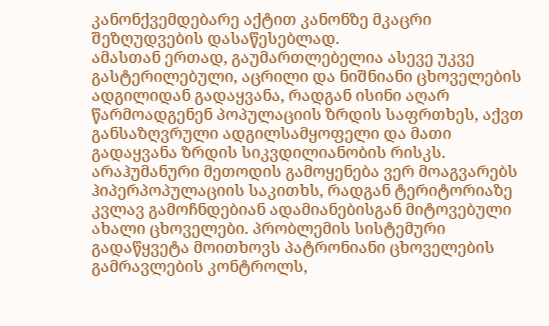კანონქვემდებარე აქტით კანონზე მკაცრი შეზღუდვების დასაწესებლად.
ამასთან ერთად, გაუმართლებელია ასევე უკვე გასტერილებული, აცრილი და ნიშნიანი ცხოველების ადგილიდან გადაყვანა, რადგან ისინი აღარ წარმოადგენენ პოპულაციის ზრდის საფრთხეს, აქვთ განსაზღვრული ადგილსამყოფელი და მათი გადაყვანა ზრდის სიკვდილიანობის რისკს.
არაჰუმანური მეთოდის გამოყენება ვერ მოაგვარებს ჰიპერპოპულაციის საკითხს, რადგან ტერიტორიაზე კვლავ გამოჩნდებიან ადამიანებისგან მიტოვებული ახალი ცხოველები. პრობლემის სისტემური გადაწყვეტა მოითხოვს პატრონიანი ცხოველების გამრავლების კონტროლს,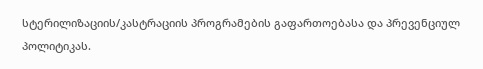სტერილიზაციის/კასტრაციის პროგრამების გაფართოებასა და პრევენციულ პოლიტიკას.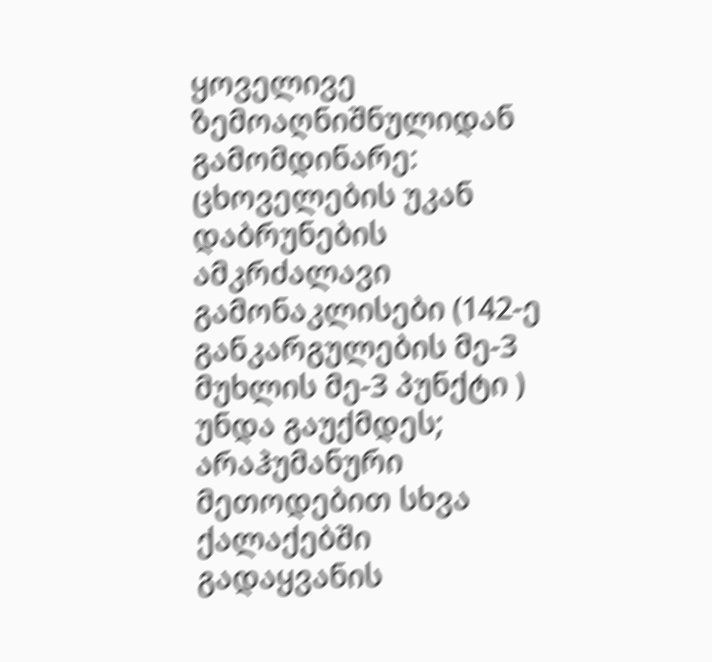ყოველივე ზემოაღნიშნულიდან გამომდინარე:
ცხოველების უკან დაბრუნების ამკრძალავი გამონაკლისები (142-ე განკარგულების მე-3 მუხლის მე-3 პუნქტი ) უნდა გაუქმდეს;
არაჰუმანური მეთოდებით სხვა ქალაქებში გადაყვანის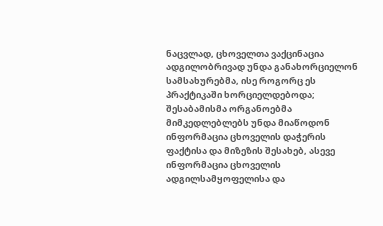ნაცვლად, ცხოველთა ვაქცინაცია ადგილობრივად უნდა განახორციელონ სამსახურებმა, ისე როგორც ეს პრაქტიკაში ხორციელდებოდა;
შესაბამისმა ორგანოებმა მიმკედლებლებს უნდა მიაწოდონ ინფორმაცია ცხოველის დაჭერის ფაქტისა და მიზეზის შესახებ, ასევე ინფორმაცია ცხოველის ადგილსამყოფელისა და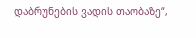დაბრუნების ვადის თაობაზე“,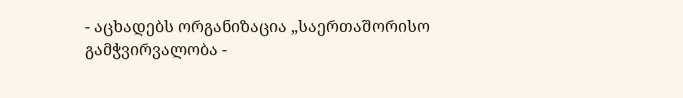- აცხადებს ორგანიზაცია „საერთაშორისო გამჭვირვალობა -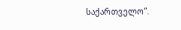საქართველო“.